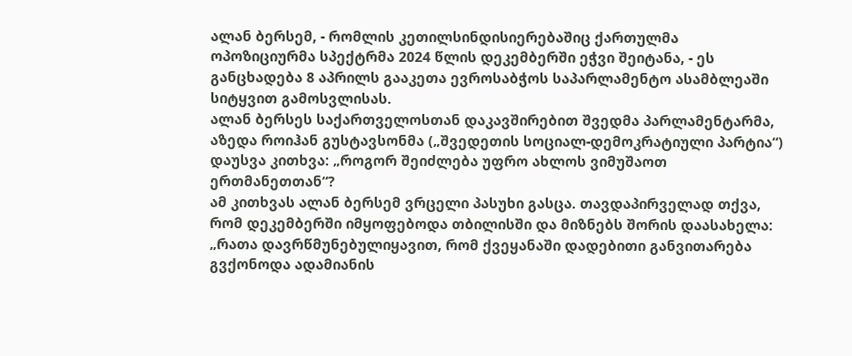ალან ბერსემ, - რომლის კეთილსინდისიერებაშიც ქართულმა ოპოზიციურმა სპექტრმა 2024 წლის დეკემბერში ეჭვი შეიტანა, - ეს განცხადება 8 აპრილს გააკეთა ევროსაბჭოს საპარლამენტო ასამბლეაში სიტყვით გამოსვლისას.
ალან ბერსეს საქართველოსთან დაკავშირებით შვედმა პარლამენტარმა, აზედა როიჰან გუსტავსონმა („შვედეთის სოციალ-დემოკრატიული პარტია“) დაუსვა კითხვა: „როგორ შეიძლება უფრო ახლოს ვიმუშაოთ ერთმანეთთან“?
ამ კითხვას ალან ბერსემ ვრცელი პასუხი გასცა. თავდაპირველად თქვა, რომ დეკემბერში იმყოფებოდა თბილისში და მიზნებს შორის დაასახელა:
„რათა დავრწმუნებულიყავით, რომ ქვეყანაში დადებითი განვითარება გვქონოდა ადამიანის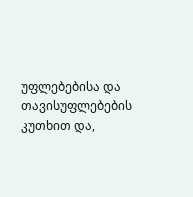უფლებებისა და თავისუფლებების კუთხით და,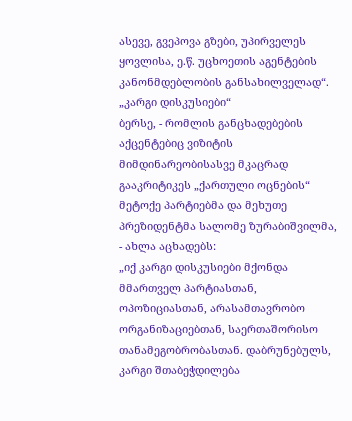ასევე, გვეპოვა გზები, უპირველეს ყოვლისა, ე.წ. უცხოეთის აგენტების კანონმდებლობის განსახილველად“.
„კარგი დისკუსიები“
ბერსე, - რომლის განცხადებების აქცენტებიც ვიზიტის მიმდინარეობისასვე მკაცრად გააკრიტიკეს „ქართული ოცნების“ მეტოქე პარტიებმა და მეხუთე პრეზიდენტმა სალომე ზურაბიშვილმა, - ახლა აცხადებს:
„იქ კარგი დისკუსიები მქონდა მმართველ პარტიასთან, ოპოზიციასთან, არასამთავრობო ორგანიზაციებთან, საერთაშორისო თანამეგობრობასთან. დაბრუნებულს, კარგი შთაბეჭდილება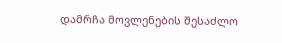დამრჩა მოვლენების შესაძლო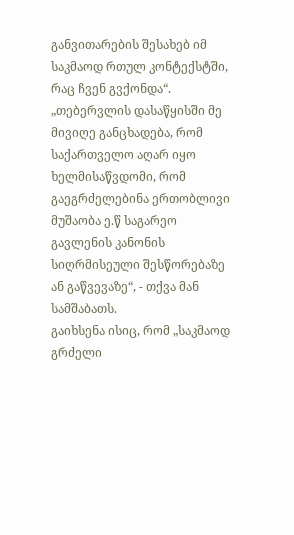განვითარების შესახებ იმ საკმაოდ რთულ კონტექსტში, რაც ჩვენ გვქონდა“.
„თებერვლის დასაწყისში მე მივიღე განცხადება, რომ საქართველო აღარ იყო ხელმისაწვდომი, რომ გაეგრძელებინა ერთობლივი მუშაობა ე.წ საგარეო გავლენის კანონის სიღრმისეული შესწორებაზე ან გაწვევაზე“, - თქვა მან სამშაბათს.
გაიხსენა ისიც, რომ „საკმაოდ გრძელი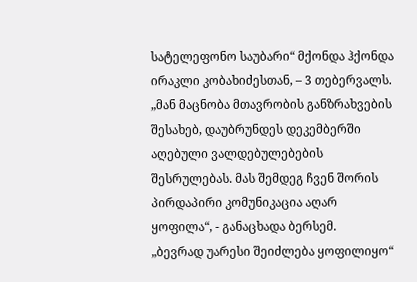სატელეფონო საუბარი“ მქონდა ჰქონდა ირაკლი კობახიძესთან, – 3 თებერვალს.
„მან მაცნობა მთავრობის განზრახვების შესახებ, დაუბრუნდეს დეკემბერში აღებული ვალდებულებების შესრულებას. მას შემდეგ ჩვენ შორის პირდაპირი კომუნიკაცია აღარ ყოფილა“, - განაცხადა ბერსემ.
„ბევრად უარესი შეიძლება ყოფილიყო“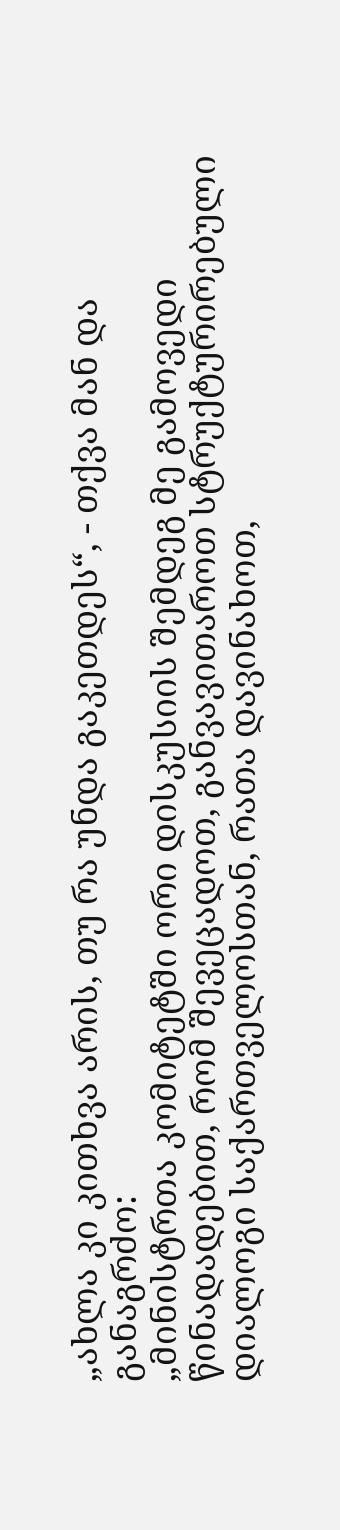„ახლა კი კითხვა არის, თუ რა უნდა გაკეთდეს“, - თქვა მან და განაგრძო:
„მინისტრთა კომიტეტში ორი დისკუსიის შემდეგ მე გამოვედი წინადადებით, რომ შევეცადოთ, განვავითაროთ სტრუქტურირებული დიალოგი საქართველოსთან, რათა დავინახოთ,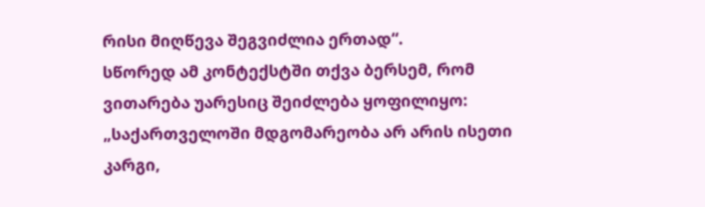რისი მიღწევა შეგვიძლია ერთად“.
სწორედ ამ კონტექსტში თქვა ბერსემ, რომ ვითარება უარესიც შეიძლება ყოფილიყო:
„საქართველოში მდგომარეობა არ არის ისეთი კარგი,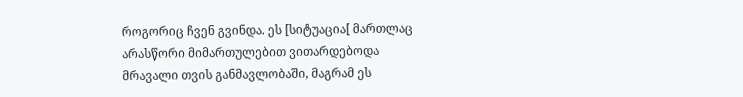როგორიც ჩვენ გვინდა. ეს [სიტუაცია[ მართლაც არასწორი მიმართულებით ვითარდებოდა მრავალი თვის განმავლობაში, მაგრამ ეს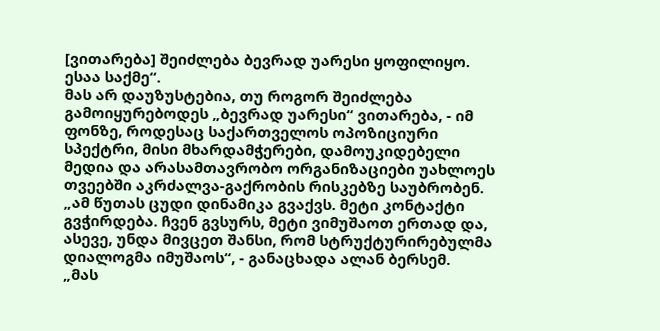[ვითარება] შეიძლება ბევრად უარესი ყოფილიყო. ესაა საქმე“.
მას არ დაუზუსტებია, თუ როგორ შეიძლება გამოიყურებოდეს „ბევრად უარესი“ ვითარება, - იმ ფონზე, როდესაც საქართველოს ოპოზიციური სპექტრი, მისი მხარდამჭერები, დამოუკიდებელი მედია და არასამთავრობო ორგანიზაციები უახლოეს თვეებში აკრძალვა-გაქრობის რისკებზე საუბრობენ.
„ამ წუთას ცუდი დინამიკა გვაქვს. მეტი კონტაქტი გვჭირდება. ჩვენ გვსურს, მეტი ვიმუშაოთ ერთად და, ასევე, უნდა მივცეთ შანსი, რომ სტრუქტურირებულმა დიალოგმა იმუშაოს“, - განაცხადა ალან ბერსემ.
„მას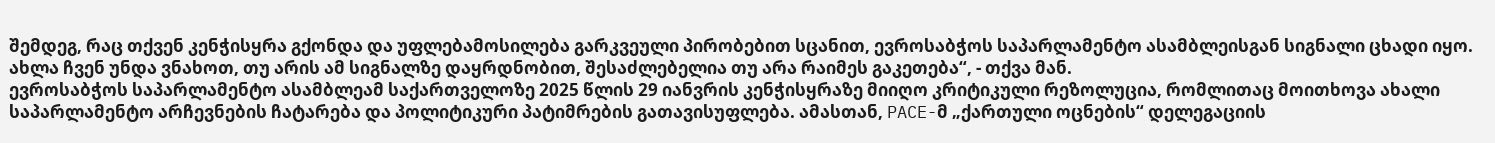შემდეგ, რაც თქვენ კენჭისყრა გქონდა და უფლებამოსილება გარკვეული პირობებით სცანით, ევროსაბჭოს საპარლამენტო ასამბლეისგან სიგნალი ცხადი იყო. ახლა ჩვენ უნდა ვნახოთ, თუ არის ამ სიგნალზე დაყრდნობით, შესაძლებელია თუ არა რაიმეს გაკეთება“, - თქვა მან.
ევროსაბჭოს საპარლამენტო ასამბლეამ საქართველოზე 2025 წლის 29 იანვრის კენჭისყრაზე მიიღო კრიტიკული რეზოლუცია, რომლითაც მოითხოვა ახალი საპარლამენტო არჩევნების ჩატარება და პოლიტიკური პატიმრების გათავისუფლება. ამასთან, PACE-მ „ქართული ოცნების“ დელეგაციის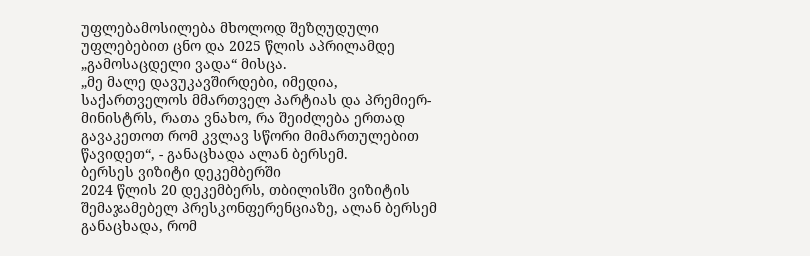უფლებამოსილება მხოლოდ შეზღუდული უფლებებით ცნო და 2025 წლის აპრილამდე „გამოსაცდელი ვადა“ მისცა.
„მე მალე დავუკავშირდები, იმედია, საქართველოს მმართველ პარტიას და პრემიერ-მინისტრს, რათა ვნახო, რა შეიძლება ერთად გავაკეთოთ რომ კვლავ სწორი მიმართულებით წავიდეთ“, - განაცხადა ალან ბერსემ.
ბერსეს ვიზიტი დეკემბერში
2024 წლის 20 დეკემბერს, თბილისში ვიზიტის შემაჯამებელ პრესკონფერენციაზე, ალან ბერსემ განაცხადა, რომ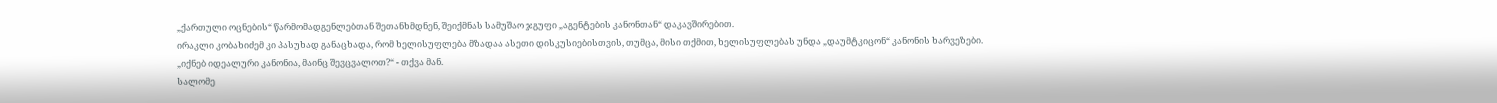„ქართული ოცნების“ წარმომადგენლებთან შეთანხმდნენ, შეიქმნას სამუშაო ჯგუფი „აგენტების კანონთან“ დაკავშირებით.
ირაკლი კობახიძემ კი პასუხად განაცხადა, რომ ხელისუფლება მზადაა ასეთი დისკუსიებისთვის, თუმცა, მისი თქმით, ხელისუფლებას უნდა „დაუმტკიცონ“ კანონის ხარვეზები.
„იქნებ იდეალური კანონია, მაინც შევცვალოთ?“ - თქვა მან.
სალომე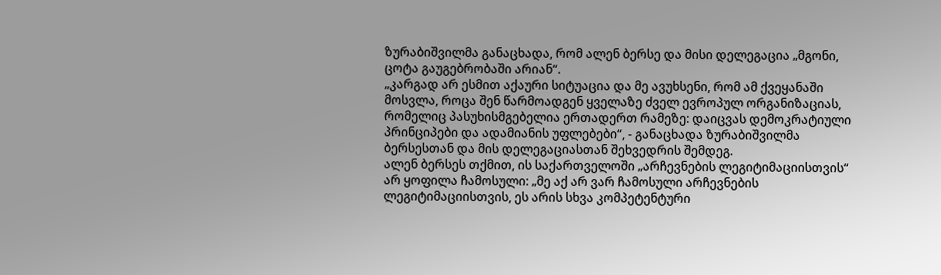ზურაბიშვილმა განაცხადა, რომ ალენ ბერსე და მისი დელეგაცია „მგონი, ცოტა გაუგებრობაში არიან“.
„კარგად არ ესმით აქაური სიტუაცია და მე ავუხსენი, რომ ამ ქვეყანაში მოსვლა, როცა შენ წარმოადგენ ყველაზე ძველ ევროპულ ორგანიზაციას, რომელიც პასუხისმგებელია ერთადერთ რამეზე: დაიცვას დემოკრატიული პრინციპები და ადამიანის უფლებები“, - განაცხადა ზურაბიშვილმა ბერსესთან და მის დელეგაციასთან შეხვედრის შემდეგ.
ალენ ბერსეს თქმით, ის საქართველოში „არჩევნების ლეგიტიმაციისთვის“ არ ყოფილა ჩამოსული: „მე აქ არ ვარ ჩამოსული არჩევნების ლეგიტიმაციისთვის, ეს არის სხვა კომპეტენტური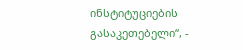ინსტიტუციების გასაკეთებელი“, -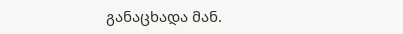განაცხადა მან.